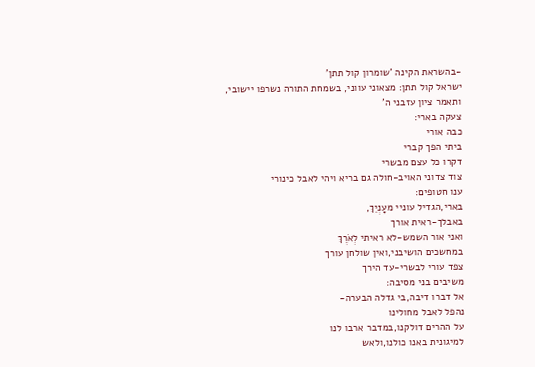-בהשראת הקינה 'שומרון קול תתן'
ישראל קול תתן: מצאוני עווני, בשמחת התורה נשרפו יישובי,
ותאמר ציון עזבני ה'
צעקה בארי:
כבה אורי
ביתי הפך קברי
דקרו כל עצם מבשרי
צוד צדוני האויב-חולה גם בריא ויהי לאבל כינורי
ענו חטופים:
בארי,הגדיל עוניי מעׇנְיֵךְ,
באבלך-ראית אורך
ואני אור השמש-לא ראיתי לְאֹרֶךְ
במחשכים הושיבני,ואין שולחן עורך
צפד עורי לבשרי-עד הירך
משיבים בני מסיבה:
אל דברו דיבה,בי גדלה הבערה-
נהפל לאבל מחולינו
על ההרים דולקנו,במדבר ארבו לנו
למיגונית באנו כולנו,ולאש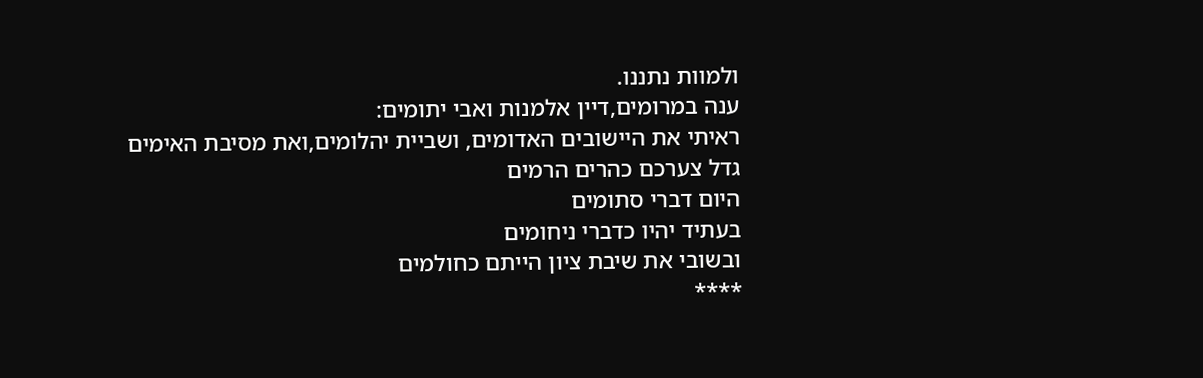ולמוות נתננו.
ענה במרומים,דיין אלמנות ואבי יתומים:
ראיתי את היישובים האדומים, ושביית יהלומים,ואת מסיבת האימים
גדל צערכם כהרים הרמים
היום דברי סתומים
בעתיד יהיו כדברי ניחומים
ובשובי את שיבת ציון הייתם כחולמים
****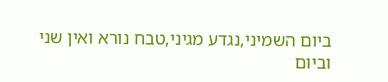ביום השמיני,נגדע מגיני,טבח נורא ואין שני
וביום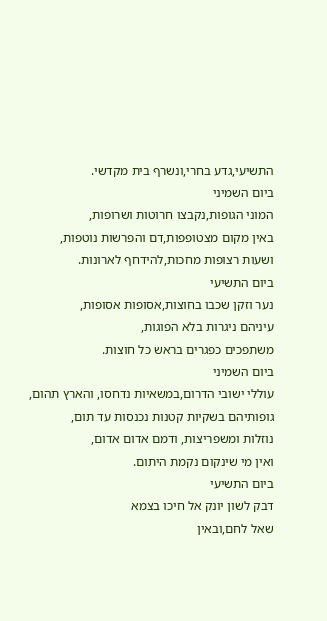התשיעי,גדע בחרי,ונשרף בית מקדשי.
ביום השמיני
המוני הגופות,נקבצו חרוטות ושרופות,
באין מקום מצטופפות,דם והפרשות נוטפות,
ושעות רצופות מחכות,להידחף לארונות.
ביום התשיעי
נער וזקן שכבו בחוצות,אסופות אסופות,
עיניהם ניגרות בלא הפוגות,
משתפכים כפגרים בראש כל חוצות.
ביום השמיני
עוללי ישובי הדרום,במשאיות נדחסו, והארץ תהום,
גופותיהם בשקיות קטנות נכנסות עד תום,
נוזלות ומשפריצות, ודמם אדום אדום,
ואין מי שינקום נקמת היתום.
ביום התשיעי
דבק לשון יונק אל חיכו בצמא
שאל לחם,ובאין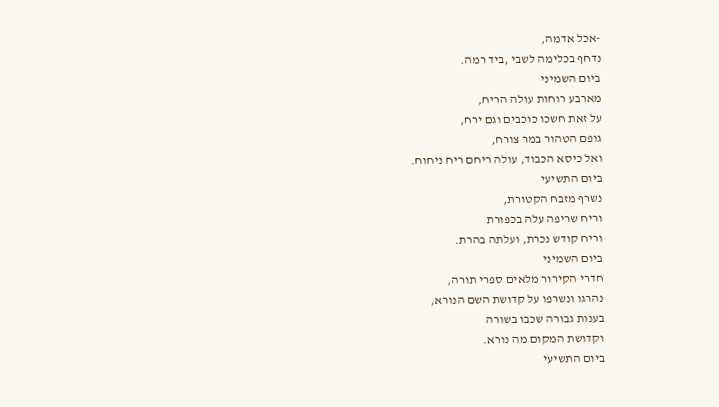-אכל אדמה,
נדחף בכלימה לשבי ,ביד רמה.
ביום השמיני
מארבע רוחות עולה הריח,
על זאת חשכו כוכבים וגם ירח,
גופם הטהור במר צורח,
ואל כיסא הכבוד, עולה ריחם ריח ניחוח.
ביום התשיעי
נשרף מזבח הקטורת,
וריח שריפה עלה בכפורת
וריח קודש נכרת, ועלתה בהרת.
ביום השמיני
חדרי הקירור מלאים ספרי תורה,
נהרגו ונשרפו על קדושת השם הנורא,
בענות גבורה שכבו בשורה
וקדושת המקום מה נורא.
ביום התשיעי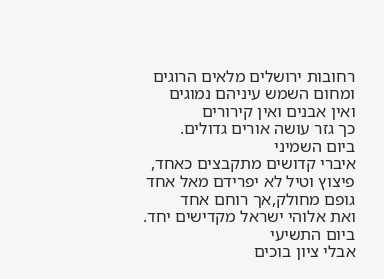רחובות ירושלים מלאים הרוגים
ומחום השמש עיניהם נמוגים
ואין אבנים ואין קירורים
כך גזר עושה אורים גדולים.
ביום השמיני
איברי קדושים מתקבצים כאחד,
פיצוץ וטיל לא יפרידם מאל אחד
גופם מחולק,אך רוחם אחד
ואת אלוהי ישראל מקדישים יחד.
ביום התשיעי
אבלי ציון בוכים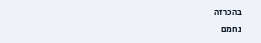בהכרזה
נחמם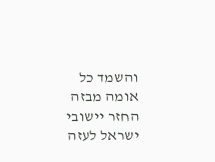והשמד כל אומה מבזה
החזר יישובי ישראל לעזה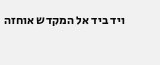ויד ביד אל המקדש אוחזה